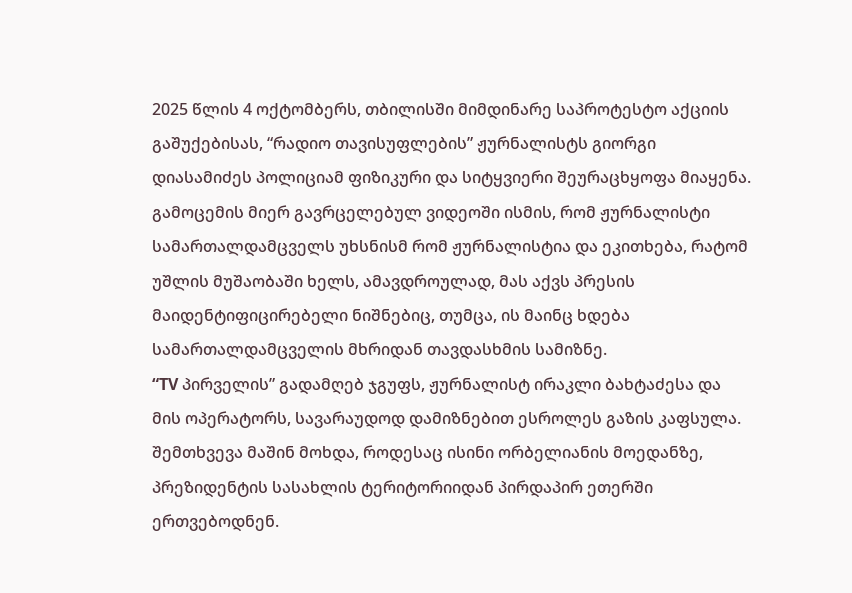2025 წლის 4 ოქტომბერს, თბილისში მიმდინარე საპროტესტო აქციის გაშუქებისას, “რადიო თავისუფლების” ჟურნალისტს გიორგი დიასამიძეს პოლიციამ ფიზიკური და სიტყვიერი შეურაცხყოფა მიაყენა.
გამოცემის მიერ გავრცელებულ ვიდეოში ისმის, რომ ჟურნალისტი სამართალდამცველს უხსნისმ რომ ჟურნალისტია და ეკითხება, რატომ უშლის მუშაობაში ხელს, ამავდროულად, მას აქვს პრესის მაიდენტიფიცირებელი ნიშნებიც, თუმცა, ის მაინც ხდება სამართალდამცველის მხრიდან თავდასხმის სამიზნე.
“TV პირველის” გადამღებ ჯგუფს, ჟურნალისტ ირაკლი ბახტაძესა და მის ოპერატორს, სავარაუდოდ დამიზნებით ესროლეს გაზის კაფსულა. შემთხვევა მაშინ მოხდა, როდესაც ისინი ორბელიანის მოედანზე, პრეზიდენტის სასახლის ტერიტორიიდან პირდაპირ ეთერში ერთვებოდნენ.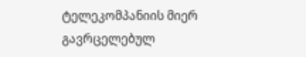ტელეკომპანიის მიერ გავრცელებულ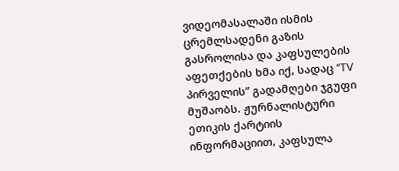ვიდეომასალაში ისმის ცრემლსადენი გაზის გასროლისა და კაფსულების აფეთქების ხმა იქ, სადაც “TV პირველის” გადამღები ჯგუფი მუშაობს. ჟურნალისტური ეთიკის ქარტიის ინფორმაციით, კაფსულა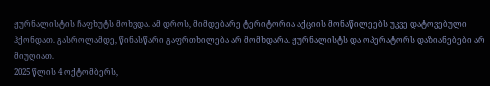ჟურნალისტის ჩაფხუტს მოხვდა. ამ დროს, მიმდებარე ტერიტორია აქციის მონაწილეებს უკვე დატოვებული ჰქონდათ. გასროლამდე, წინასწარი გაფრთხილება არ მომხდარა. ჟურნალისტს და ოპერატორს დაზიანებები არ მიუღიათ.
2025 წლის 4 ოქტომბერს,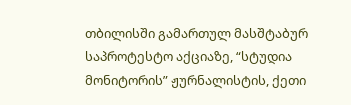თბილისში გამართულ მასშტაბურ საპროტესტო აქციაზე, “სტუდია მონიტორის” ჟურნალისტის, ქეთი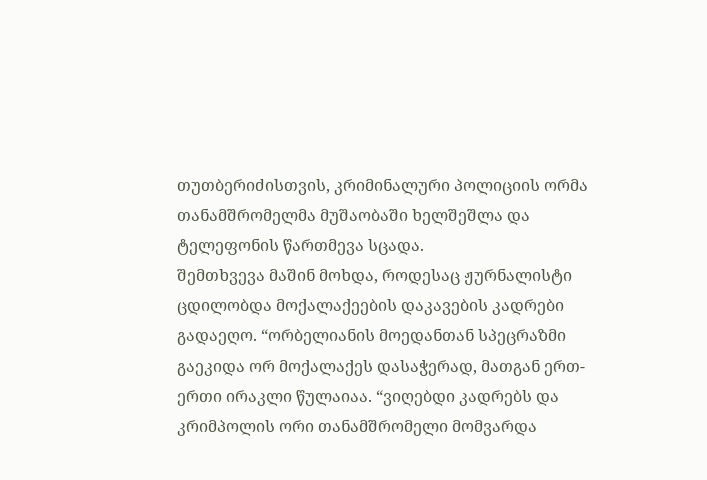თუთბერიძისთვის, კრიმინალური პოლიციის ორმა თანამშრომელმა მუშაობაში ხელშეშლა და ტელეფონის წართმევა სცადა.
შემთხვევა მაშინ მოხდა, როდესაც ჟურნალისტი ცდილობდა მოქალაქეების დაკავების კადრები გადაეღო. “ორბელიანის მოედანთან სპეცრაზმი გაეკიდა ორ მოქალაქეს დასაჭერად, მათგან ერთ-ერთი ირაკლი წულაიაა. “ვიღებდი კადრებს და კრიმპოლის ორი თანამშრომელი მომვარდა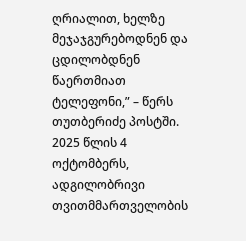ღრიალით, ხელზე მეჯაჯგურებოდნენ და ცდილობდნენ წაერთმიათ ტელეფონი,” – წერს თუთბერიძე პოსტში.
2025 წლის 4 ოქტომბერს, ადგილობრივი თვითმმართველობის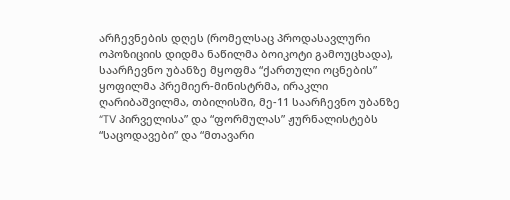არჩევნების დღეს (რომელსაც პროდასავლური ოპოზიციის დიდმა ნაწილმა ბოიკოტი გამოუცხადა), საარჩევნო უბანზე მყოფმა “ქართული ოცნების” ყოფილმა პრემიერ-მინისტრმა, ირაკლი ღარიბაშვილმა, თბილისში, მე-11 საარჩევნო უბანზე “TV პირველისა” და “ფორმულას” ჟურნალისტებს “საცოდავები” და “მთავარი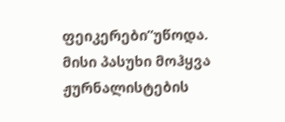ფეიკერები”უწოდა.
მისი პასუხი მოჰყვა ჟურნალისტების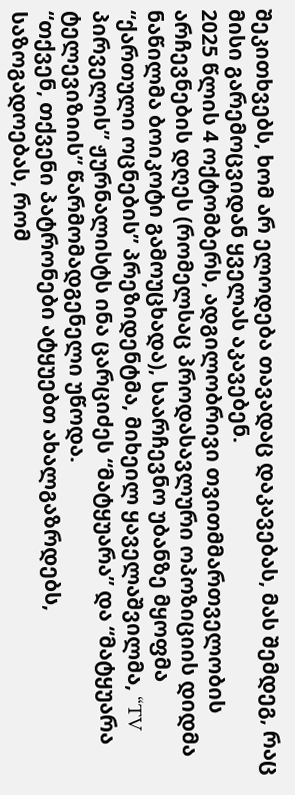შეკითხვებს, ხომ არ ელოდება თავადაც დაკავებას, მას შემდეგ, რაც მისი გარემოცვიდან ყველას აკავებენ.
2025 წლის 4 ოქტომბერს, ადგილობრივი თვითმმართველობის არჩევნების დღეს (რომელსაც პროდასავლური ოპოზიციის დიდმა ნაწილმა ბოიკოტი გამოუცხადა), საარჩევნო უბანზე მყოფმა “ქართული ოცნების” პრეზიდენტმა, მიხეილ ყაველაშვილმა, “TV პირველის” ჟურნალისტს ინა ცარციძეს “მატყუარა” და “მატყუარა ტელევიზიის” წარმომადგენელი უწოდა.
“თქვენ, თქვენი პატრონები ატყუებთ ახალგაზრდებს, საზოგადოებას, რომ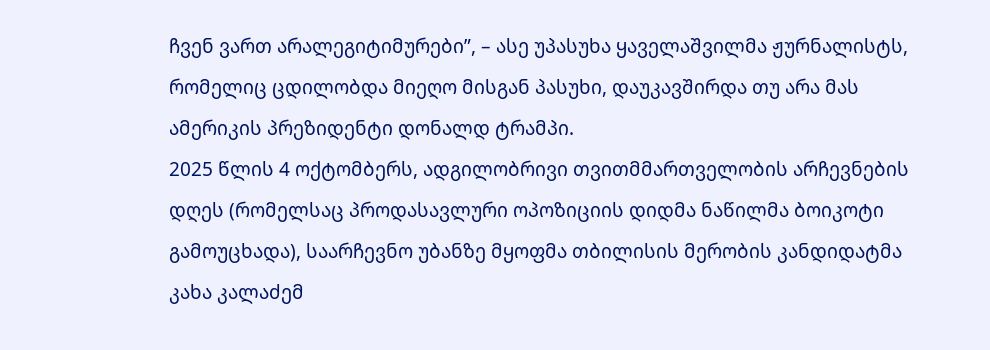ჩვენ ვართ არალეგიტიმურები”, – ასე უპასუხა ყაველაშვილმა ჟურნალისტს, რომელიც ცდილობდა მიეღო მისგან პასუხი, დაუკავშირდა თუ არა მას ამერიკის პრეზიდენტი დონალდ ტრამპი.
2025 წლის 4 ოქტომბერს, ადგილობრივი თვითმმართველობის არჩევნების დღეს (რომელსაც პროდასავლური ოპოზიციის დიდმა ნაწილმა ბოიკოტი გამოუცხადა), საარჩევნო უბანზე მყოფმა თბილისის მერობის კანდიდატმა კახა კალაძემ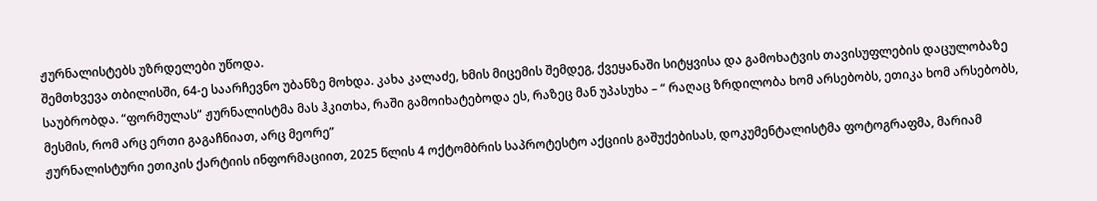ჟურნალისტებს უზრდელები უწოდა.
შემთხვევა თბილისში, 64-ე საარჩევნო უბანზე მოხდა. კახა კალაძე, ხმის მიცემის შემდეგ, ქვეყანაში სიტყვისა და გამოხატვის თავისუფლების დაცულობაზე საუბრობდა. “ფორმულას” ჟურნალისტმა მას ჰკითხა, რაში გამოიხატებოდა ეს, რაზეც მან უპასუხა – “ რაღაც ზრდილობა ხომ არსებობს, ეთიკა ხომ არსებობს, მესმის, რომ არც ერთი გაგაჩნიათ, არც მეორე”
ჟურნალისტური ეთიკის ქარტიის ინფორმაციით, 2025 წლის 4 ოქტომბრის საპროტესტო აქციის გაშუქებისას, დოკუმენტალისტმა ფოტოგრაფმა, მარიამ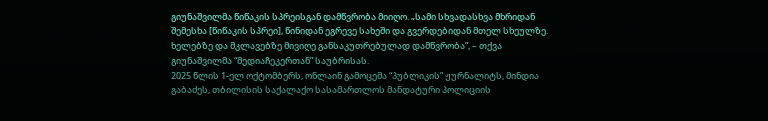გიუნაშვილმა წიწაკის სპრეისგან დამწვრობა მიიღო. „სამი სხვადასხვა მხრიდან შემესხა [წიწაკის სპრეი], წინიდან ეგრევე სახეში და გვერდებიდან მთელ სხეულზე. ხელებზე და მკლავებზე მივიღე განსაკუთრებულად დამწვრობა”, – თქვა გიუნაშვილმა “მედიაჩეკერთან” საუბრისას.
2025 წლის 1-ელ ოქტომბერს, ონლაინ გამოცემა “პუბლიკის” ჟურნალიტს, მინდია გაბაძეს, თბილისის საქალაქო სასამართლოს მანდატური პოლიციის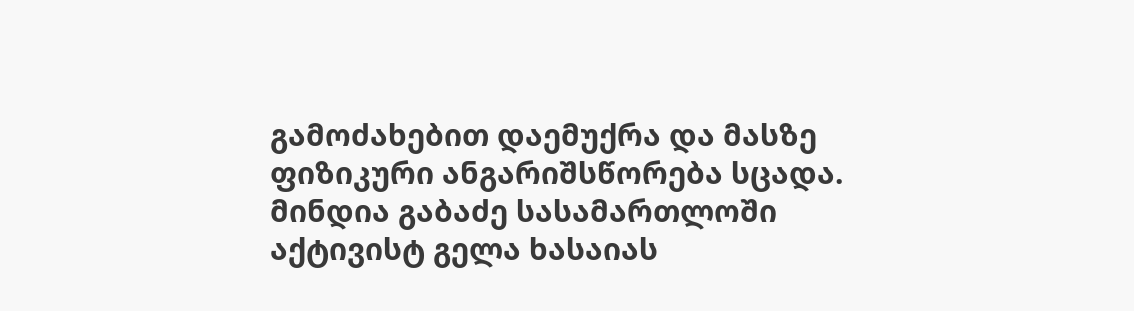გამოძახებით დაემუქრა და მასზე ფიზიკური ანგარიშსწორება სცადა. მინდია გაბაძე სასამართლოში აქტივისტ გელა ხასაიას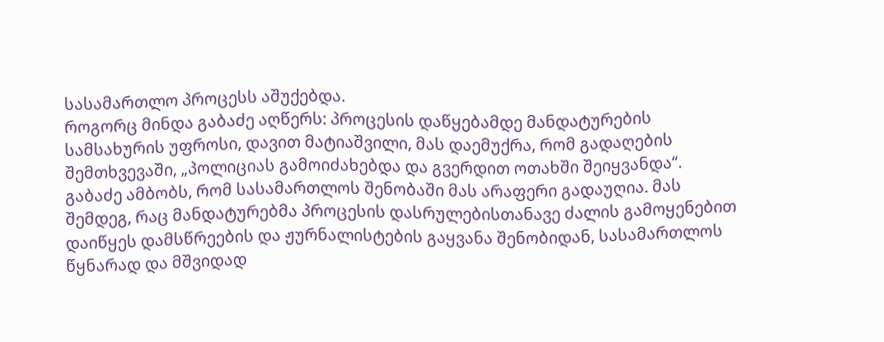სასამართლო პროცესს აშუქებდა.
როგორც მინდა გაბაძე აღწერს: პროცესის დაწყებამდე მანდატურების სამსახურის უფროსი, დავით მატიაშვილი, მას დაემუქრა, რომ გადაღების შემთხვევაში, „პოლიციას გამოიძახებდა და გვერდით ოთახში შეიყვანდა“.
გაბაძე ამბობს, რომ სასამართლოს შენობაში მას არაფერი გადაუღია. მას შემდეგ, რაც მანდატურებმა პროცესის დასრულებისთანავე ძალის გამოყენებით დაიწყეს დამსწრეების და ჟურნალისტების გაყვანა შენობიდან, სასამართლოს წყნარად და მშვიდად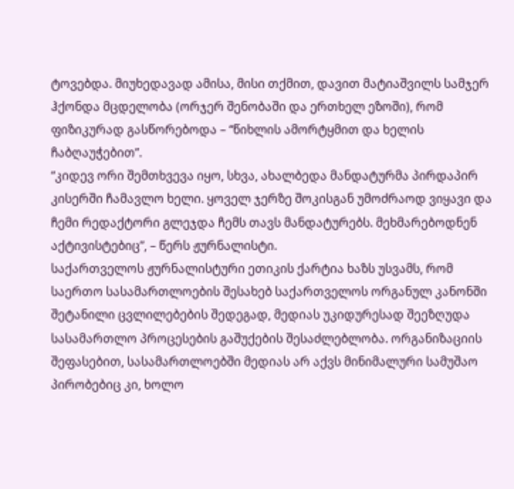ტოვებდა. მიუხედავად ამისა, მისი თქმით, დავით მატიაშვილს სამჯერ ჰქონდა მცდელობა (ორჯერ შენობაში და ერთხელ ეზოში), რომ ფიზიკურად გასწორებოდა – “წიხლის ამორტყმით და ხელის ჩაბღაუჭებით”.
“კიდევ ორი შემთხვევა იყო, სხვა, ახალბედა მანდატურმა პირდაპირ კისერში ჩამავლო ხელი. ყოველ ჯერზე შოკისგან უმოძრაოდ ვიყავი და ჩემი რედაქტორი გლეჯდა ჩემს თავს მანდატურებს. მეხმარებოდნენ აქტივისტებიც”, – წერს ჟურნალისტი.
საქართველოს ჟურნალისტური ეთიკის ქარტია ხაზს უსვამს, რომ საერთო სასამართლოების შესახებ საქართველოს ორგანულ კანონში შეტანილი ცვლილებების შედეგად, მედიას უკიდურესად შეეზღუდა სასამართლო პროცესების გაშუქების შესაძლებლობა. ორგანიზაციის შეფასებით, სასამართლოებში მედიას არ აქვს მინიმალური სამუშაო პირობებიც კი, ხოლო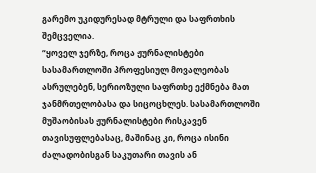გარემო უკიდურესად მტრული და საფრთხის შემცველია.
“ყოველ ჯერზე, როცა ჟურნალისტები სასამართლოში პროფესიულ მოვალეობას ასრულებენ, სერიოზული საფრთხე ექმნება მათ ჯანმრთელობასა და სიცოცხლეს. სასამართლოში მუშაობისას ჟურნალისტები რისკავენ თავისუფლებასაც, მაშინაც კი, როცა ისინი ძალადობისგან საკუთარი თავის ან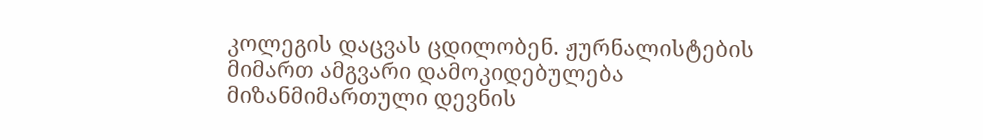კოლეგის დაცვას ცდილობენ. ჟურნალისტების მიმართ ამგვარი დამოკიდებულება მიზანმიმართული დევნის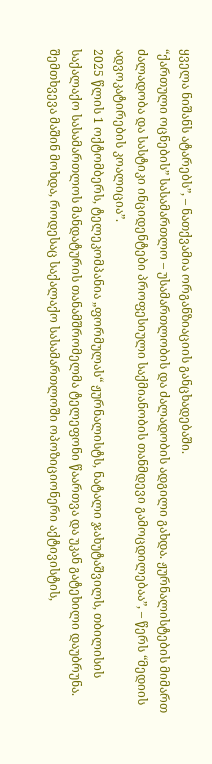ყველა ნიშანს ატარებს”, – ნათქვამია ორგანზიაციის განცხადებაში.
“ქართული ოცნების” სასამართლო – უსამართლობის და ძალადობის ადგილი გახდა. ჟურნალისტების მიმართ ძალადობა და სასტიკი ინციდენტები პროფესიული საქმიანობის თანმდევი გამოცდილებაა”, – წერს “მედიის ადვოკატირების კოალიცია”.
2025 წლის 1 ოქტომბერს, ტელეკომპანია „ფორმულას“ ჟურნალისტს, ნატალი ჯახუტაშვილს, თბილისის საქალაქო სასამართლოს მანდატურის თანამშრომელმა ტელეფონი წაართვა და უკან გატეხილი დაუბრუნა.
შემთხვევა მაშინ მოხდა, როდესაც საქალაქო სასამართლოში ოპოზიციონერი აქტივისტის,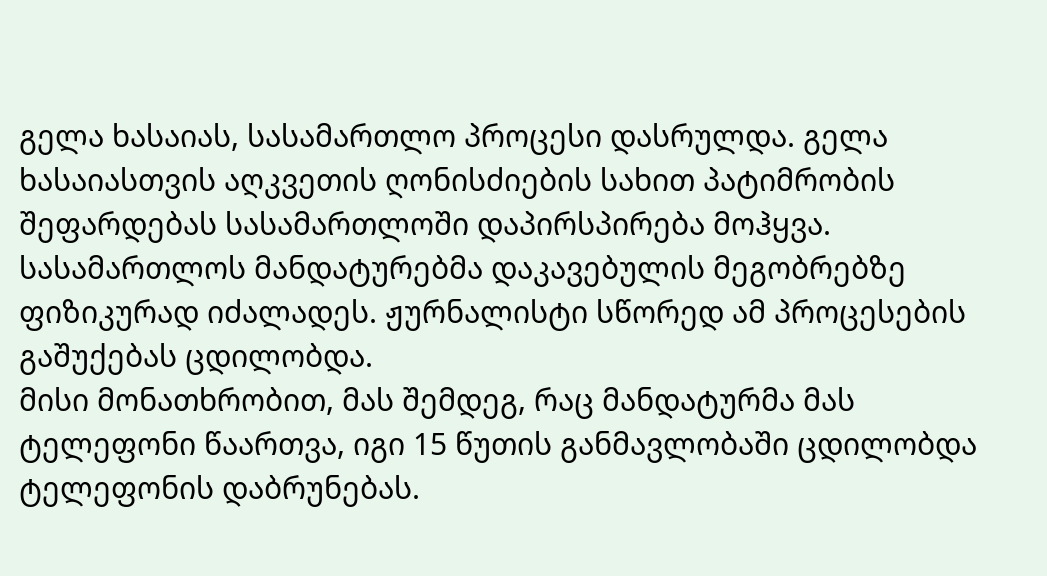გელა ხასაიას, სასამართლო პროცესი დასრულდა. გელა ხასაიასთვის აღკვეთის ღონისძიების სახით პატიმრობის შეფარდებას სასამართლოში დაპირსპირება მოჰყვა. სასამართლოს მანდატურებმა დაკავებულის მეგობრებზე ფიზიკურად იძალადეს. ჟურნალისტი სწორედ ამ პროცესების გაშუქებას ცდილობდა.
მისი მონათხრობით, მას შემდეგ, რაც მანდატურმა მას ტელეფონი წაართვა, იგი 15 წუთის განმავლობაში ცდილობდა ტელეფონის დაბრუნებას.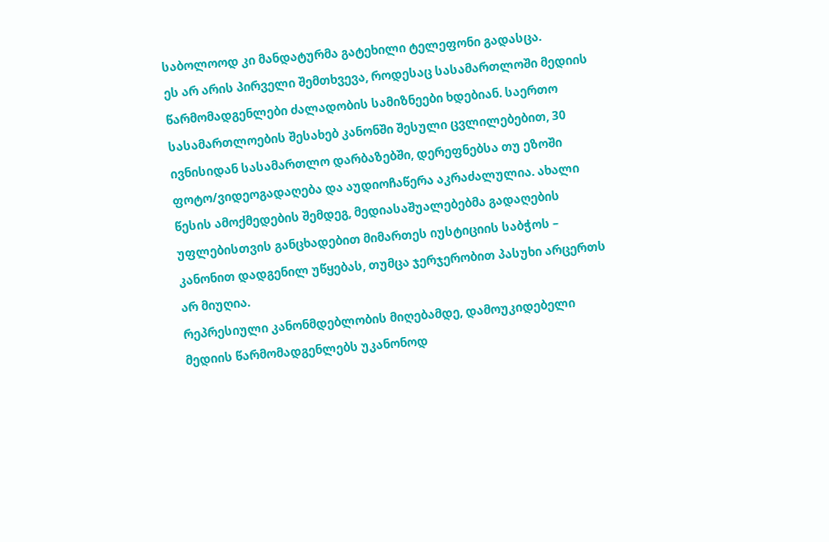საბოლოოდ კი მანდატურმა გატეხილი ტელეფონი გადასცა.
ეს არ არის პირველი შემთხვევა, როდესაც სასამართლოში მედიის წარმომადგენლები ძალადობის სამიზნეები ხდებიან. საერთო სასამართლოების შესახებ კანონში შესული ცვლილებებით, 30 ივნისიდან სასამართლო დარბაზებში, დერეფნებსა თუ ეზოში ფოტო/ვიდეოგადაღება და აუდიოჩაწერა აკრაძალულია. ახალი წესის ამოქმედების შემდეგ, მედიასაშუალებებმა გადაღების უფლებისთვის განცხადებით მიმართეს იუსტიციის საბჭოს – კანონით დადგენილ უწყებას, თუმცა ჯერჯერობით პასუხი არცერთს არ მიუღია.
რეპრესიული კანონმდებლობის მიღებამდე, დამოუკიდებელი მედიის წარმომადგენლებს უკანონოდ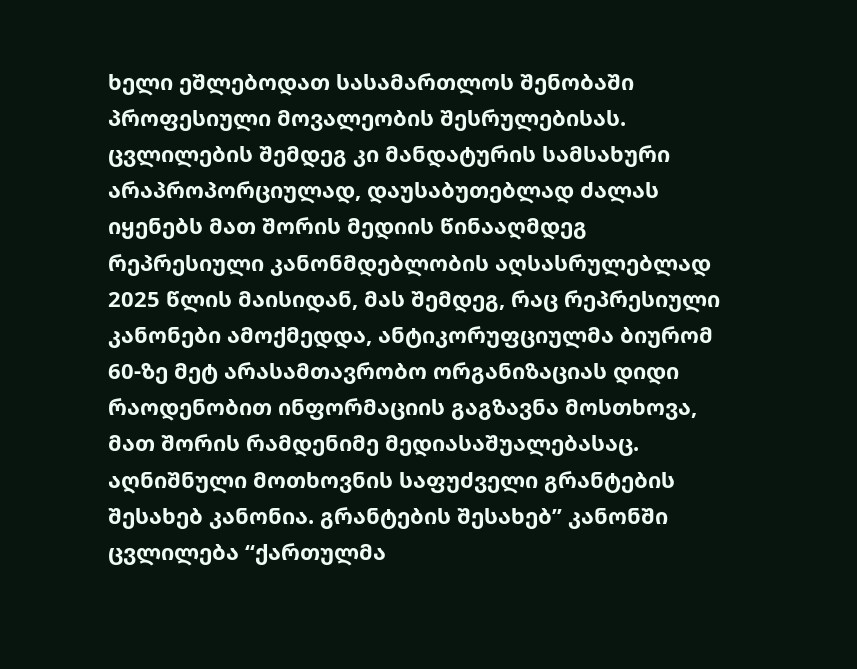ხელი ეშლებოდათ სასამართლოს შენობაში პროფესიული მოვალეობის შესრულებისას. ცვლილების შემდეგ კი მანდატურის სამსახური არაპროპორციულად, დაუსაბუთებლად ძალას იყენებს მათ შორის მედიის წინააღმდეგ რეპრესიული კანონმდებლობის აღსასრულებლად
2025 წლის მაისიდან, მას შემდეგ, რაც რეპრესიული კანონები ამოქმედდა, ანტიკორუფციულმა ბიურომ 60-ზე მეტ არასამთავრობო ორგანიზაციას დიდი რაოდენობით ინფორმაციის გაგზავნა მოსთხოვა, მათ შორის რამდენიმე მედიასაშუალებასაც. აღნიშნული მოთხოვნის საფუძველი გრანტების შესახებ კანონია. გრანტების შესახებ” კანონში ცვლილება “ქართულმა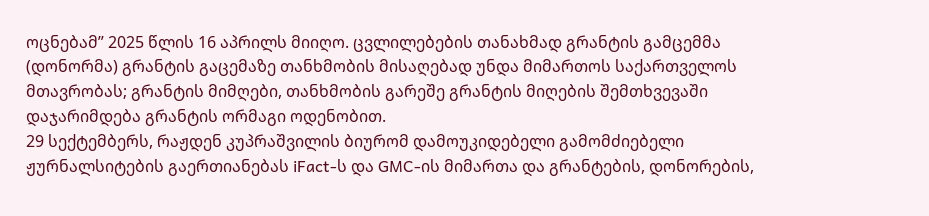ოცნებამ” 2025 წლის 16 აპრილს მიიღო. ცვლილებების თანახმად გრანტის გამცემმა (დონორმა) გრანტის გაცემაზე თანხმობის მისაღებად უნდა მიმართოს საქართველოს მთავრობას; გრანტის მიმღები, თანხმობის გარეშე გრანტის მიღების შემთხვევაში დაჯარიმდება გრანტის ორმაგი ოდენობით.
29 სექტემბერს, რაჟდენ კუპრაშვილის ბიურომ დამოუკიდებელი გამომძიებელი ჟურნალსიტების გაერთიანებას iFact-ს და GMC-ის მიმართა და გრანტების, დონორების,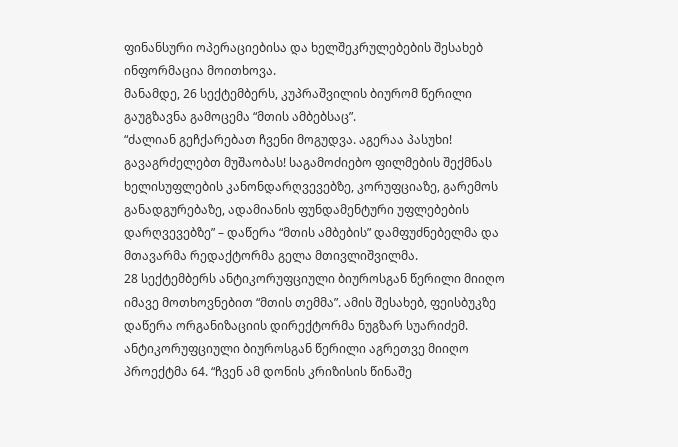ფინანსური ოპერაციებისა და ხელშეკრულებების შესახებ ინფორმაცია მოითხოვა.
მანამდე, 26 სექტემბერს, კუპრაშვილის ბიურომ წერილი გაუგზავნა გამოცემა “მთის ამბებსაც”.
“ძალიან გეჩქარებათ ჩვენი მოგუდვა. აგერაა პასუხი! გავაგრძელებთ მუშაობას! საგამოძიებო ფილმების შექმნას ხელისუფლების კანონდარღვევებზე, კორუფციაზე, გარემოს განადგურებაზე, ადამიანის ფუნდამენტური უფლებების დარღვევებზე” – დაწერა “მთის ამბების” დამფუძნებელმა და მთავარმა რედაქტორმა გელა მთივლიშვილმა.
28 სექტემბერს ანტიკორუფციული ბიუროსგან წერილი მიიღო იმავე მოთხოვნებით “მთის თემმა”. ამის შესახებ, ფეისბუკზე დაწერა ორგანიზაციის დირექტორმა ნუგზარ სუარიძემ.
ანტიკორუფციული ბიუროსგან წერილი აგრეთვე მიიღო პროექტმა 64. “ჩვენ ამ დონის კრიზისის წინაშე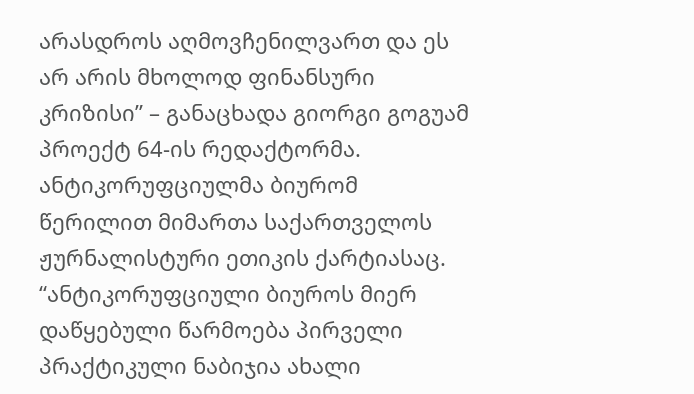არასდროს აღმოვჩენილვართ და ეს არ არის მხოლოდ ფინანსური კრიზისი” – განაცხადა გიორგი გოგუამ პროექტ 64-ის რედაქტორმა.
ანტიკორუფციულმა ბიურომ წერილით მიმართა საქართველოს ჟურნალისტური ეთიკის ქარტიასაც.
“ანტიკორუფციული ბიუროს მიერ დაწყებული წარმოება პირველი პრაქტიკული ნაბიჯია ახალი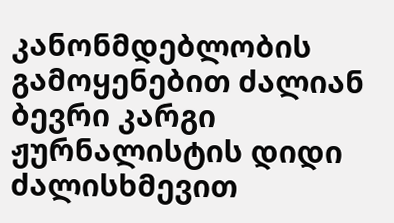კანონმდებლობის გამოყენებით ძალიან ბევრი კარგი ჟურნალისტის დიდი ძალისხმევით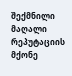შექმნილი მაღალი რეპუტაციის მქონე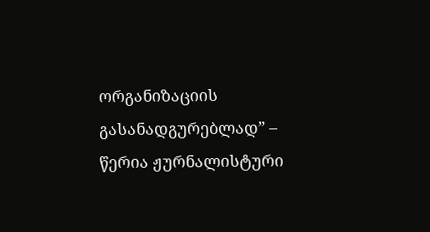ორგანიზაციის გასანადგურებლად” – წერია ჟურნალისტური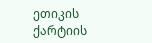ეთიკის ქარტიის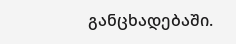განცხადებაში.